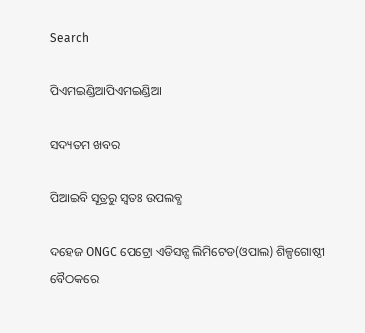Search

ପିଏମଇଣ୍ଡିଆପିଏମଇଣ୍ଡିଆ

ସଦ୍ୟତମ ଖବର

ପିଆଇବି ସୂତ୍ରରୁ ସ୍ବତଃ ଉପଲବ୍ଧ

ଦହେଜ ONGC ପେଟ୍ରୋ ଏଡିସନ୍ସ ଲିମିଟେଡ(ଓପାଲ) ଶିଳ୍ପଗୋଷ୍ଠୀ ବୈଠକରେ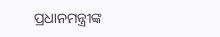ପ୍ରଧାନମନ୍ତ୍ରୀଙ୍କ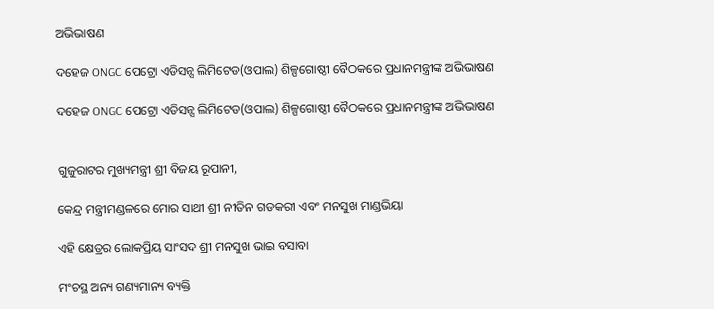ଅଭିଭାଷଣ

ଦହେଜ ONGC ପେଟ୍ରୋ ଏଡିସନ୍ସ ଲିମିଟେଡ(ଓପାଲ) ଶିଳ୍ପଗୋଷ୍ଠୀ ବୈଠକରେ ପ୍ରଧାନମନ୍ତ୍ରୀଙ୍କ ଅଭିଭାଷଣ

ଦହେଜ ONGC ପେଟ୍ରୋ ଏଡିସନ୍ସ ଲିମିଟେଡ(ଓପାଲ) ଶିଳ୍ପଗୋଷ୍ଠୀ ବୈଠକରେ ପ୍ରଧାନମନ୍ତ୍ରୀଙ୍କ ଅଭିଭାଷଣ


ଗୁଜୁରାଟର ମୁଖ୍ୟମନ୍ତ୍ରୀ ଶ୍ରୀ ବିଜୟ ରୂପାନୀ,

କେନ୍ଦ୍ର ମନ୍ତ୍ରୀମଣ୍ଡଳରେ ମୋର ସାଥୀ ଶ୍ରୀ ନୀତିନ ଗଡକରୀ ଏବଂ ମନସୁଖ ମାଣ୍ଡଭିୟା

ଏହି କ୍ଷେତ୍ରର ଲୋକପ୍ରିୟ ସାଂସଦ ଶ୍ରୀ ମନସୁଖ ଭାଇ ବସାବା

ମଂଚସ୍ଥ ଅନ୍ୟ ଗଣ୍ୟମାନ୍ୟ ବ୍ୟକ୍ତି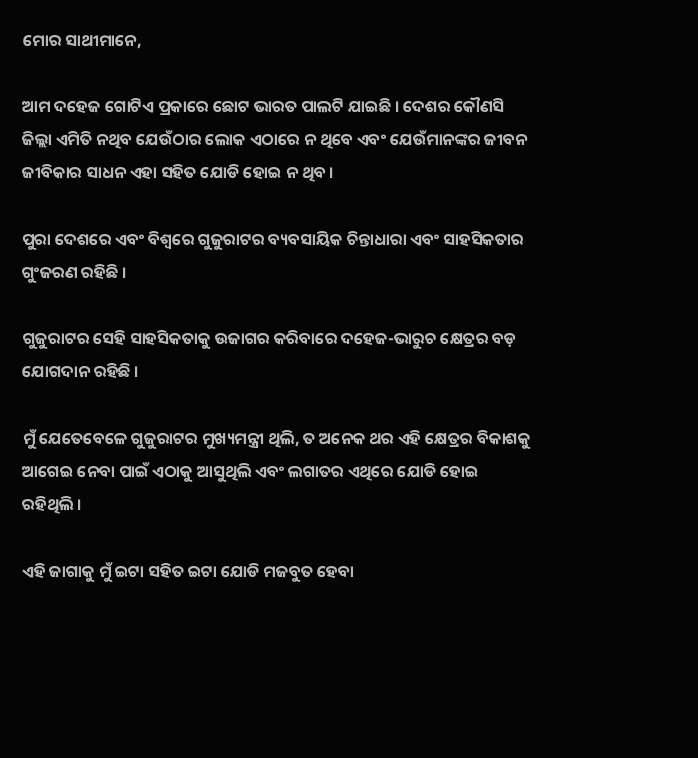ମୋର ସାଥୀମାନେ,

ଆମ ଦହେଜ ଗୋଟିଏ ପ୍ରକାରେ ଛୋଟ ଭାରତ ପାଲଟି ଯାଇଛି । ଦେଶର କୌଣସି ଜିଲ୍ଲା ଏମିତି ନଥିବ ଯେଉଁଠାର ଲୋକ ଏଠାରେ ନ ଥିବେ ଏବଂ ଯେଉଁମାନଙ୍କର ଜୀବନ ଜୀବିକାର ସାଧନ ଏହା ସହିତ ଯୋଡି ହୋଇ ନ ଥିବ ।

ପୁରା ଦେଶରେ ଏବଂ ବିଶ୍ୱରେ ଗୁଜୁରାଟର ବ୍ୟବସାୟିକ ଚିନ୍ତାଧାରା ଏବଂ ସାହସିକତାର ଗୁଂଜରଣ ରହିଛି ।

ଗୁଜୁରାଟର ସେହି ସାହସିକତାକୁ ଉଜାଗର କରିବାରେ ଦହେଜ-ଭାରୁଚ କ୍ଷେତ୍ରର ବଡ଼ ଯୋଗଦାନ ରହିଛି ।

ମୁଁ ଯେତେବେଳେ ଗୁଜୁରାଟର ମୁଖ୍ୟମନ୍ତ୍ରୀ ଥିଲି, ତ ଅନେକ ଥର ଏହି କ୍ଷେତ୍ରର ବିକାଶକୁ ଆଗେଇ ନେବା ପାଇଁ ଏଠାକୁ ଆସୁଥିଲି ଏବଂ ଲଗାତର ଏଥିରେ ଯୋଡି ହୋଇ ରହିଥିଲି ।

ଏହି ଜାଗାକୁ ମୁଁ ଇଟା ସହିତ ଇଟା ଯୋଡି ମଜବୁତ ହେବା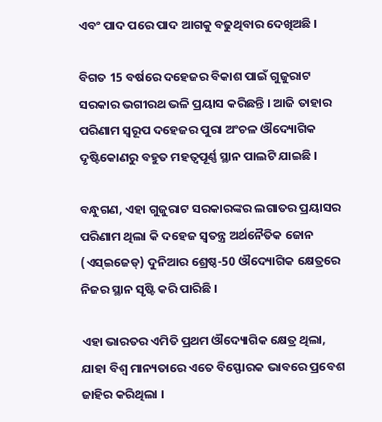ଏବଂ ପାଦ ପରେ ପାଦ ଆଗକୁ ବଢୁଥିବାର ଦେଖିଅଛି ।

ବିଗତ 15 ବର୍ଷରେ ଦହେଜର ବିକାଶ ପାଇଁ ଗୁଜୁରାଟ ସରକାର ଭଗୀରଥ ଭଳି ପ୍ରୟାସ କରିଛନ୍ତି । ଆଜି ତାହାର ପରିଣାମ ସ୍ୱରୂପ ଦହେଜର ପୁରା ଅଂଚଳ ଔଦ୍ୟୋଗିକ ଦୃଷ୍ଟିକୋଣରୁ ବହୁତ ମହତ୍ୱପୂର୍ଣ୍ଣ ସ୍ଥାନ ପାଲଟି ଯାଇଛି ।

ବନ୍ଧୁଗଣ, ଏହା ଗୁଜୁରାଟ ସରକାରଙ୍କର ଲଗାତର ପ୍ରୟାସର ପରିଣାମ ଥିଲା କି ଦହେଜ ସ୍ୱତନ୍ତ୍ର ଅର୍ଥନୈତିକ ଜୋନ (ଏସ୍ଇଜେଡ୍) ଦୁନିଆର ଶ୍ରେଷ୍ଠ-50 ଔଦ୍ୟୋଗିକ କ୍ଷେତ୍ରରେ ନିଜର ସ୍ଥାନ ସୃଷ୍ଟି କରି ପାରିଛି ।

ଏହା ଭାରତର ଏମିତି ପ୍ରଥମ ଔଦ୍ୟୋଗିକ କ୍ଷେତ୍ର ଥିଲା, ଯାହା ବିଶ୍ୱ ମାନ୍ୟତାରେ ଏତେ ବିସ୍ଫୋରକ ଭାବରେ ପ୍ରବେଶ ଜାହିର କରିଥିଲା ।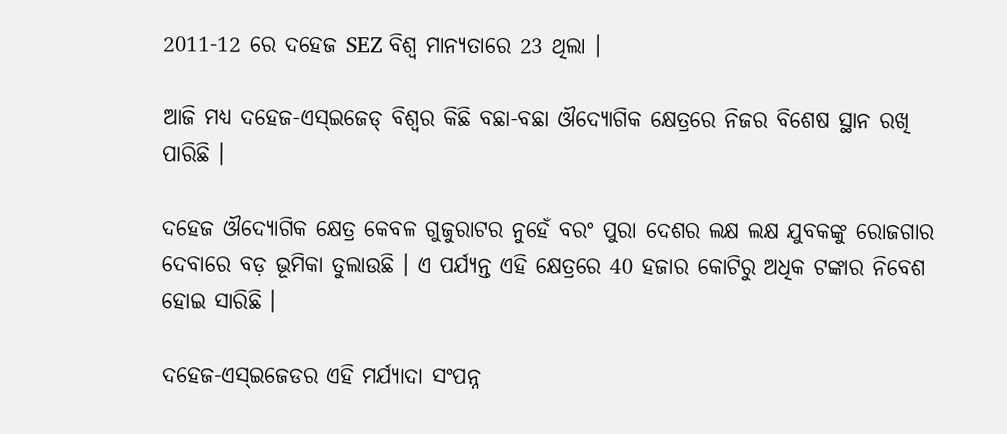2011-12 ରେ ଦହେଜ SEZ ବିଶ୍ୱ ମାନ୍ୟତାରେ 23 ଥିଲା ।

ଆଜି ମଧ୍ୟ ଦହେଜ-ଏସ୍ଇଜେଡ୍ ବିଶ୍ୱର କିଛି ବଛା-ବଛା ଔଦ୍ୟୋଗିକ କ୍ଷେତ୍ରରେ ନିଜର ବିଶେଷ ସ୍ଥାନ ରଖି ପାରିଛି ।

ଦହେଜ ଔଦ୍ୟୋଗିକ କ୍ଷେତ୍ର କେବଳ ଗୁଜୁରାଟର ନୁହେଁ ବରଂ ପୁରା ଦେଶର ଲକ୍ଷ ଲକ୍ଷ ଯୁବକଙ୍କୁ ରୋଜଗାର ଦେବାରେ ବଡ଼ ଭୂମିକା ତୁଲାଉଛି । ଏ ପର୍ଯ୍ୟନ୍ତ ଏହି କ୍ଷେତ୍ରରେ 40 ହଜାର କୋଟିରୁ ଅଧିକ ଟଙ୍କାର ନିବେଶ ହୋଇ ସାରିଛି ।

ଦହେଜ-ଏସ୍ଇଜେଡର ଏହି ମର୍ଯ୍ୟାଦା ସଂପନ୍ନ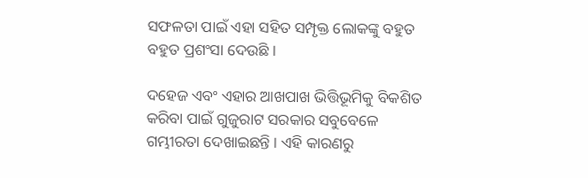ସଫଳତା ପାଇଁ ଏହା ସହିତ ସମ୍ପୃକ୍ତ ଲୋକଙ୍କୁ ବହୁତ ବହୁତ ପ୍ରଶଂସା ଦେଉଛି ।

ଦହେଜ ଏବଂ ଏହାର ଆଖପାଖ ଭିତ୍ତିଭୂମିକୁ ବିକଶିତ କରିବା ପାଇଁ ଗୁଜୁରାଟ ସରକାର ସବୁବେଳେ ଗମ୍ଭୀରତା ଦେଖାଇଛନ୍ତି । ଏହି କାରଣରୁ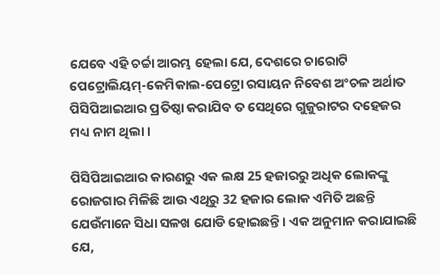ଯେବେ ଏହି ଚର୍ଚ୍ଚା ଆରମ୍ଭ ହେଲା ଯେ, ଦେଶରେ ଚାରୋଟି ପେଟ୍ରୋଲିୟମ୍-କେମିକାଲ-ପେଟ୍ରୋ ରସାୟନ ନିବେଶ ଅଂଚଳ ଅର୍ଥାତ ପିସିପିଆଇଆର ପ୍ରତିଷ୍ଠା କରାଯିବ ତ ସେଥିରେ ଗୁଜୁରାଟର ଦହେଜର ମଧ୍ୟ ନାମ ଥିଲା ।

ପିସିପିଆଇଆର କାରଣରୁ ଏକ ଲକ୍ଷ 25 ହଜାରରୁ ଅଧିକ ଲୋକଙ୍କୁ ରୋଜଗାର ମିଳିଛି ଆଉ ଏଥିରୁ 32 ହଜାର ଲୋକ ଏମିତି ଅଛନ୍ତି ଯେଉଁମାନେ ସିଧା ସଳଖ ଯୋଡି ହୋଇଛନ୍ତି । ଏକ ଅନୁମାନ କରାଯାଇଛି ଯେ,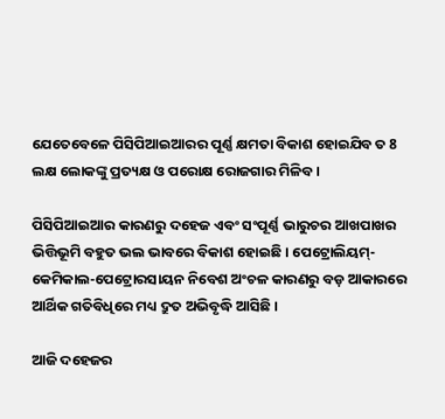ଯେତେବେଳେ ପିସିପିଆଇଆରର ପୂର୍ଣ୍ଣ କ୍ଷମତା ବିକାଶ ହୋଇଯିବ ତ 8 ଲକ୍ଷ ଲୋକଙ୍କୁ ପ୍ରତ୍ୟକ୍ଷ ଓ ପରୋକ୍ଷ ରୋଜଗାର ମିଳିବ ।

ପିସିପିଆଇଆର କାରଣରୁ ଦହେଜ ଏବଂ ସଂପୂର୍ଣ୍ଣ ଭାରୁଚର ଆଖପାଖର ଭିତ୍ତିଭୂମି ବହୁତ ଭଲ ଭାବରେ ବିକାଶ ହୋଇଛି । ପେଟ୍ରୋଲିୟମ୍-କେମିକାଲ-ପେଟ୍ରୋରସାୟନ ନିବେଶ ଅଂଚଳ କାରଣରୁ ବଡ଼ ଆକାରରେ ଆର୍ଥିକ ଗତିବିଧିରେ ମଧ୍ୟ ଦ୍ରୁତ ଅଭିବୃଦ୍ଧି ଆସିଛି ।

ଆଜି ଦହେଜର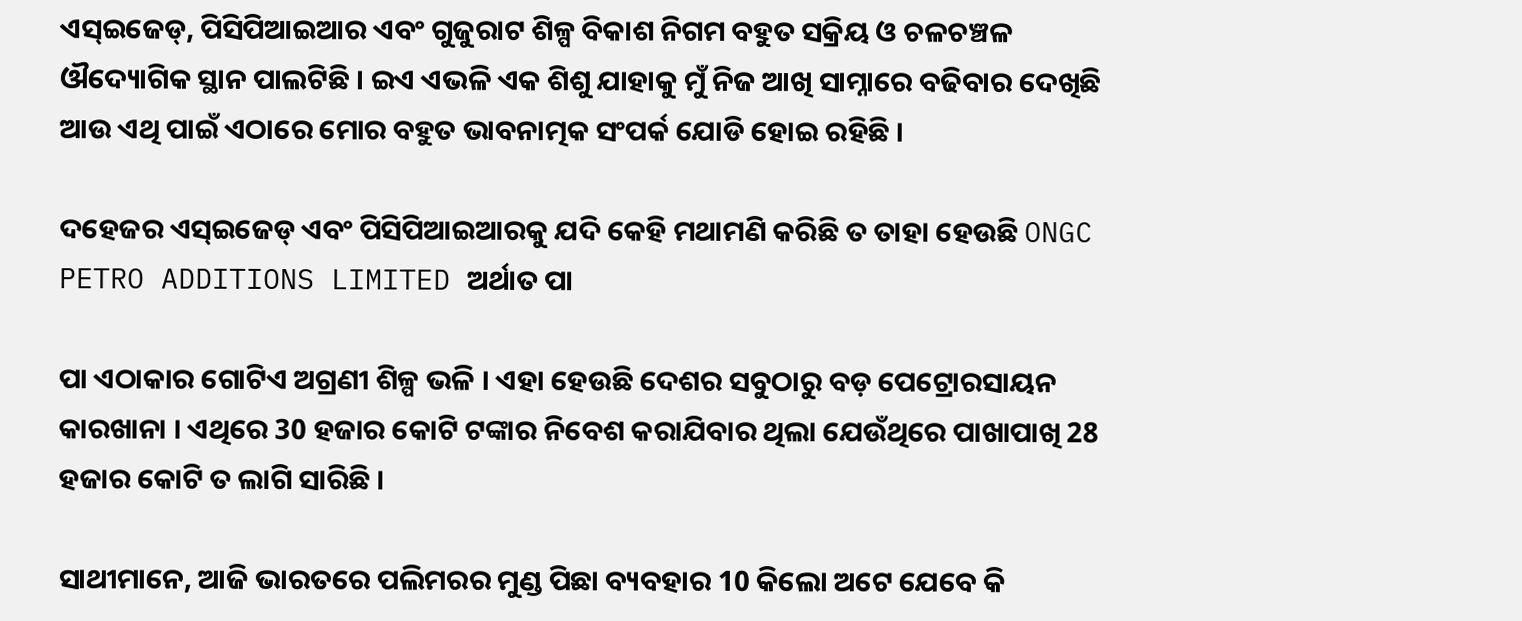ଏସ୍ଇଜେଡ୍, ପିସିପିଆଇଆର ଏବଂ ଗୁଜୁରାଟ ଶିଳ୍ପ ବିକାଶ ନିଗମ ବହୁତ ସକ୍ରିୟ ଓ ଚଳଚଞ୍ଚଳ ଔଦ୍ୟୋଗିକ ସ୍ଥାନ ପାଲଟିଛି । ଇଏ ଏଭଳି ଏକ ଶିଶୁ ଯାହାକୁ ମୁଁ ନିଜ ଆଖି ସାମ୍ନାରେ ବଢିବାର ଦେଖିଛି ଆଉ ଏଥି ପାଇଁ ଏଠାରେ ମୋର ବହୁତ ଭାବନାତ୍ମକ ସଂପର୍କ ଯୋଡି ହୋଇ ରହିଛି ।

ଦହେଜର ଏସ୍ଇଜେଡ୍ ଏବଂ ପିସିପିଆଇଆରକୁ ଯଦି କେହି ମଥାମଣି କରିଛି ତ ତାହା ହେଉଛି ONGC PETRO ADDITIONS LIMITED ଅର୍ଥାତ ପା

ପା ଏଠାକାର ଗୋଟିଏ ଅଗ୍ରଣୀ ଶିଳ୍ପ ଭଳି । ଏହା ହେଉଛି ଦେଶର ସବୁଠାରୁ ବଡ଼ ପେଟ୍ରୋରସାୟନ କାରଖାନା । ଏଥିରେ 30 ହଜାର କୋଟି ଟଙ୍କାର ନିବେଶ କରାଯିବାର ଥିଲା ଯେଉଁଥିରେ ପାଖାପାଖି 28 ହଜାର କୋଟି ତ ଲାଗି ସାରିଛି ।

ସାଥୀମାନେ, ଆଜି ଭାରତରେ ପଲିମରର ମୁଣ୍ଡ ପିଛା ବ୍ୟବହାର 10 କିଲୋ ଅଟେ ଯେବେ କି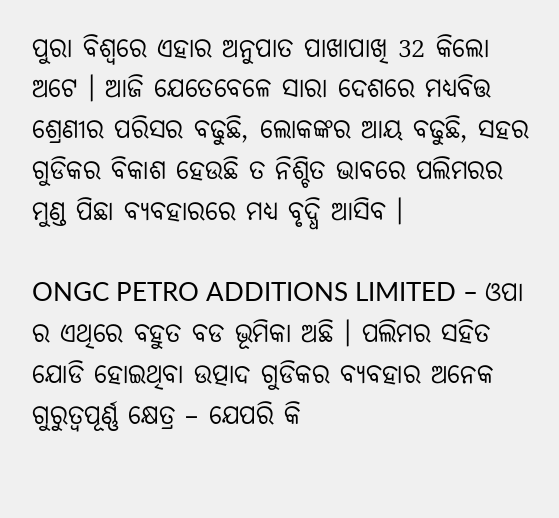ପୁରା ବିଶ୍ୱରେ ଏହାର ଅନୁପାତ ପାଖାପାଖି 32 କିଲୋ ଅଟେ । ଆଜି ଯେତେବେଳେ ସାରା ଦେଶରେ ମଧ୍ୟବିତ୍ତ ଶ୍ରେଣୀର ପରିସର ବଢୁଛି, ଲୋକଙ୍କର ଆୟ ବଢୁଛି, ସହର ଗୁଡିକର ବିକାଶ ହେଉଛି ତ ନିଶ୍ଚିତ ଭାବରେ ପଲିମରର ମୁଣ୍ଡ ପିଛା ବ୍ୟବହାରରେ ମଧ୍ୟ ବୃଦ୍ଧି ଆସିବ ।

ONGC PETRO ADDITIONS LIMITED – ଓପା ର ଏଥିରେ ବହୁତ ବଡ ଭୂମିକା ଅଛି । ପଲିମର ସହିତ ଯୋଡି ହୋଇଥିବା ଉତ୍ପାଦ ଗୁଡିକର ବ୍ୟବହାର ଅନେକ ଗୁରୁତ୍ୱପୂର୍ଣ୍ଣ କ୍ଷେତ୍ର – ଯେପରି କି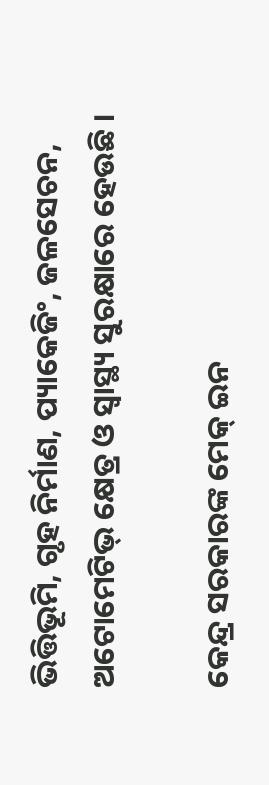ଭିତ୍ତିଭୂମି, ଗୃହ ନିର୍ମାଣ, ପ୍ୟାକେଜିଂ, ଜଳସେଚନ, ଅଟୋମେଟିଭ୍ କ୍ଷେତ୍ର ଓ ସ୍ୱାସ୍ଥ୍ୟ ସୁରକ୍ଷାରେ ହେଉଛି ।

କେନ୍ଦ୍ର ସରକାରଙ୍କ ମେକ୍ ଇନ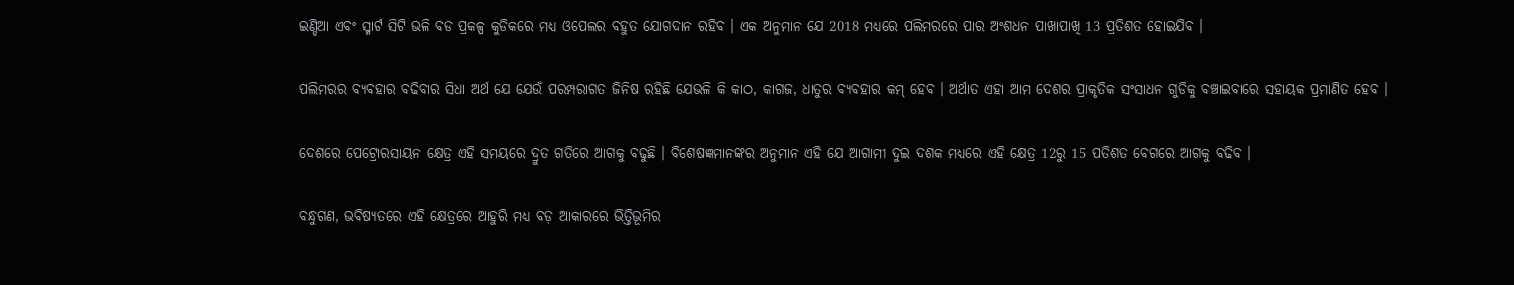ଇଣ୍ଡିଆ ଏବଂ ସ୍ମାର୍ଟ ସିଟି ଭଳି ବଡ ପ୍ରକଳ୍ପ କୁଡିକରେ ମଧ୍ୟ ଓପେଲର ବହୁତ ଯୋଗଦାନ ରହିବ । ଏକ ଅନୁମାନ ଯେ 2018 ମଧ୍ୟରେ ପଲିମରରେ ପାର ଅଂଶଧନ ପାଖାପାଖି 13 ପ୍ରତିଶତ ହୋଇଯିବ ।

ପଲିମରର ବ୍ୟବହାର ବଢିବାର ସିଧା ଅର୍ଥ ଯେ ଯେଉଁ ପରମ୍ପରାଗତ ଜିନିଷ ରହିଛି ଯେଭଳି କି କାଠ, କାଗଜ, ଧାତୁର ବ୍ୟବହାର କମ୍ ହେବ । ଅର୍ଥାତ ଏହା ଆମ ଦେଶର ପ୍ରାକୃତିକ ସଂସାଧନ ଗୁଡିକୁ ବଞ୍ଚାଇବାରେ ସହାୟକ ପ୍ରମାଣିତ ହେବ ।

ଦେଶରେ ପେଟ୍ରୋରସାୟନ କ୍ଷେତ୍ର ଏହି ସମୟରେ ଦ୍ରୁତ ଗତିରେ ଆଗକୁ ବଢୁଛି । ବିଶେଷଜ୍ଞମାନଙ୍କର ଅନୁମାନ ଏହି ଯେ ଆଗାମୀ ଦୁଇ ଦଶକ ମଧ୍ୟରେ ଏହି କ୍ଷେତ୍ର 12ରୁ 15 ପତିଶତ ବେଗରେ ଆଗକୁ ବଢିବ ।

ବନ୍ଧୁଗଣ, ଭବିଷ୍ୟତରେ ଏହି କ୍ଷେତ୍ରରେ ଆହୁରି ମଧ୍ୟ ବଡ଼ ଆକାରରେ ଭିତ୍ତିଭୂମିର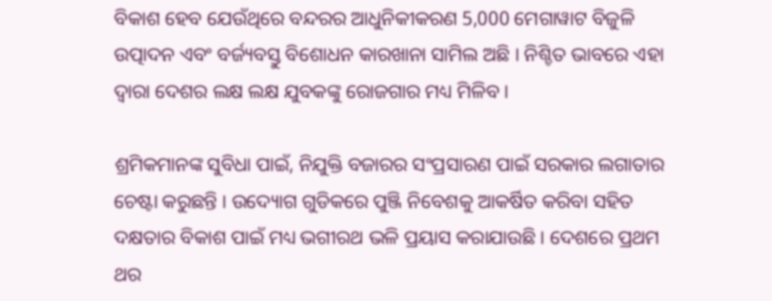ବିକାଶ ହେବ ଯେଉଁଥିରେ ବନ୍ଦରର ଆଧୁନିକୀକରଣ 5,000 ମେଗାୱାଟ ବିଜୁଳି ଉତ୍ପାଦନ ଏବଂ ବର୍ଜ୍ୟବସ୍ତୁ ବିଶୋଧନ କାରଖାନା ସାମିଲ ଅଛି । ନିଶ୍ଚିତ ଭାବରେ ଏହା ଦ୍ୱାରା ଦେଶର ଲକ୍ଷ ଲକ୍ଷ ଯୁବକଙ୍କୁ ରୋଜଗାର ମଧ୍ୟ ମିଳିବ ।

ଶ୍ରମିକମାନଙ୍କ ସୁବିଧା ପାଇଁ, ନିଯୁକ୍ତି ବଜାରର ସଂପ୍ରସାରଣ ପାଇଁ ସରକାର ଲଗାତାର ଚେଷ୍ଟା କରୁଛନ୍ତି । ଉଦ୍ୟୋଗ ଗୁଡିକରେ ପୁଞ୍ଜି ନିବେଶକୁ ଆକର୍ଷିତ କରିବା ସହିତ ଦକ୍ଷତାର ବିକାଶ ପାଇଁ ମଧ୍ୟ ଭଗୀରଥ ଭଳି ପ୍ରୟାସ କରାଯାଉଛି । ଦେଶରେ ପ୍ରଥମ ଥର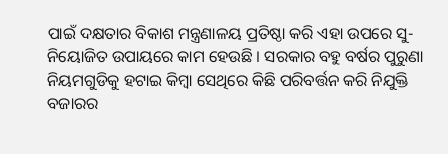ପାଇଁ ଦକ୍ଷତାର ବିକାଶ ମନ୍ତ୍ରଣାଳୟ ପ୍ରତିଷ୍ଠା କରି ଏହା ଉପରେ ସୁ-ନିୟୋଜିତ ଉପାୟରେ କାମ ହେଉଛି । ସରକାର ବହୁ ବର୍ଷର ପୁରୁଣା ନିୟମଗୁଡିକୁ ହଟାଇ କିମ୍ବା ସେଥିରେ କିଛି ପରିବର୍ତ୍ତନ କରି ନିଯୁକ୍ତି ବଜାରର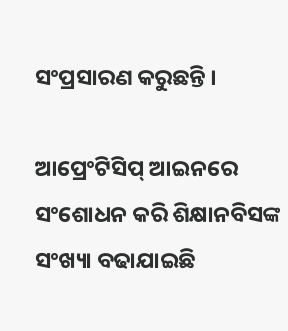ସଂପ୍ରସାରଣ କରୁଛନ୍ତି ।

ଆପ୍ରେଂଟିସିପ୍ ଆଇନରେ ସଂଶୋଧନ କରି ଶିକ୍ଷାନବିସଙ୍କ ସଂଖ୍ୟା ବଢାଯାଇଛି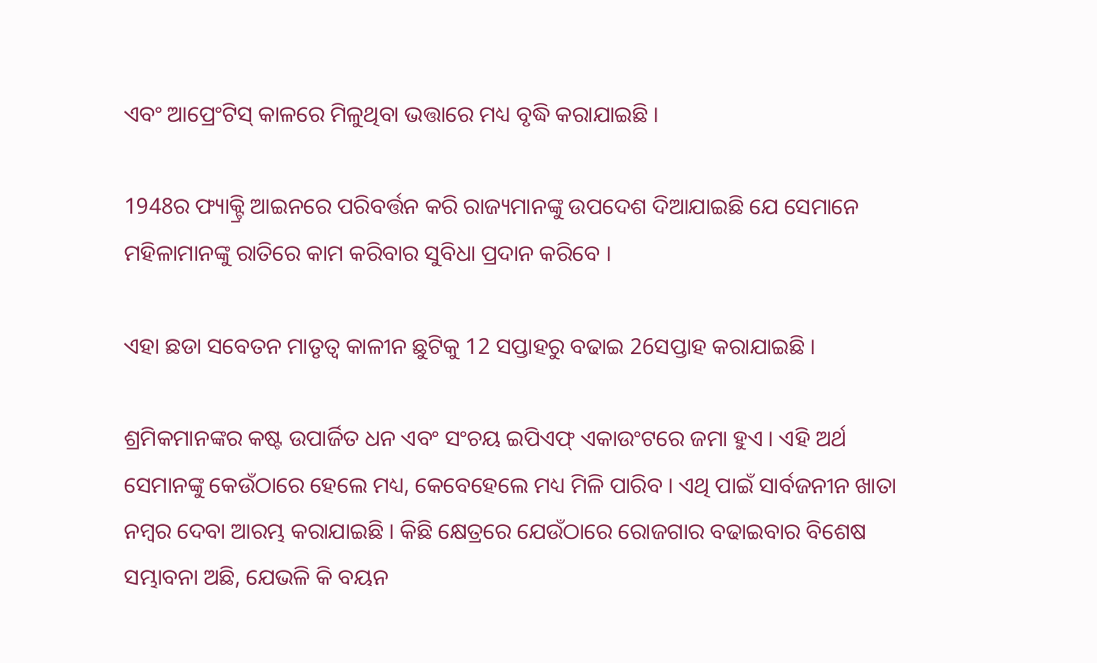ଏବଂ ଆପ୍ରେଂଟିସ୍ କାଳରେ ମିଳୁଥିବା ଭତ୍ତାରେ ମଧ୍ୟ ବୃଦ୍ଧି କରାଯାଇଛି ।

1948ର ଫ୍ୟାକ୍ଟ୍ରି ଆଇନରେ ପରିବର୍ତ୍ତନ କରି ରାଜ୍ୟମାନଙ୍କୁ ଉପଦେଶ ଦିଆଯାଇଛି ଯେ ସେମାନେ ମହିଳାମାନଙ୍କୁ ରାତିରେ କାମ କରିବାର ସୁବିଧା ପ୍ରଦାନ କରିବେ ।

ଏହା ଛଡା ସବେତନ ମାତୃତ୍ୱ କାଳୀନ ଛୁଟିକୁ 12 ସପ୍ତାହରୁ ବଢାଇ 26ସପ୍ତାହ କରାଯାଇଛି ।

ଶ୍ରମିକମାନଙ୍କର କଷ୍ଟ ଉପାର୍ଜିତ ଧନ ଏବଂ ସଂଚୟ ଇପିଏଫ୍ ଏକାଉଂଟରେ ଜମା ହୁଏ । ଏହି ଅର୍ଥ ସେମାନଙ୍କୁ କେଉଁଠାରେ ହେଲେ ମଧ୍ୟ, କେବେହେଲେ ମଧ୍ୟ ମିଳି ପାରିବ । ଏଥି ପାଇଁ ସାର୍ବଜନୀନ ଖାତା ନମ୍ବର ଦେବା ଆରମ୍ଭ କରାଯାଇଛି । କିଛି କ୍ଷେତ୍ରରେ ଯେଉଁଠାରେ ରୋଜଗାର ବଢାଇବାର ବିଶେଷ ସମ୍ଭାବନା ଅଛି, ଯେଭଳି କି ବୟନ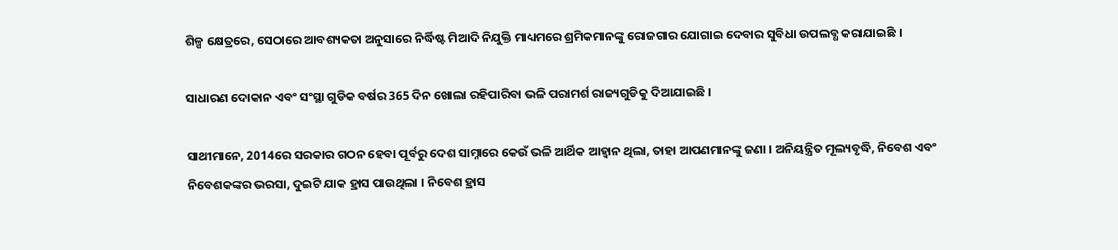ଶିଳ୍ପ କ୍ଷେତ୍ରରେ, ସେଠାରେ ଆବଶ୍ୟକତା ଅନୁସାରେ ନିର୍ଦ୍ଧିଷ୍ଟ ମିଆଦି ନିଯୁକ୍ତି ମାଧ୍ୟମରେ ଶ୍ରମିକମାନଙ୍କୁ ରୋଜଗାର ଯୋଗାଇ ଦେବାର ସୁବିଧା ଉପଲବ୍ଧ କରାଯାଇଛି ।

ସାଧାରଣ ଦୋକାନ ଏବଂ ସଂସ୍ଥା ଗୁଡିକ ବର୍ଷର 365 ଦିନ ଖୋଲା ରହିପାରିବା ଭଳି ପରାମର୍ଶ ରାଜ୍ୟଗୁଡିକୁ ଦିଆଯାଇଛି ।

ସାଥୀମାନେ, 2014ରେ ସରକାର ଗଠନ ହେବା ପୂର୍ବରୁ ଦେଶ ସାମ୍ନାରେ କେଉଁ ଭଳି ଆର୍ଥିକ ଆହ୍ୱାନ ଥିଲା, ତାହା ଆପଣମାନଙ୍କୁ ଜଣା । ଅନିୟନ୍ତ୍ରିତ ମୂଲ୍ୟବୃଦ୍ଧି, ନିବେଶ ଏବଂ ନିବେଶକଙ୍କର ଭରସା, ଦୁଇଟି ଯାକ ହ୍ରାସ ପାଉଥିଲା । ନିବେଶ ହ୍ରାସ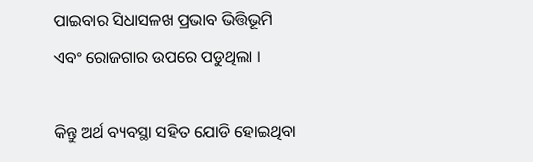ପାଇବାର ସିଧାସଳଖ ପ୍ରଭାବ ଭିତ୍ତିଭୂମି ଏବଂ ରୋଜଗାର ଉପରେ ପଡୁଥିଲା ।

କିନ୍ତୁ ଅର୍ଥ ବ୍ୟବସ୍ଥା ସହିତ ଯୋଡି ହୋଇଥିବା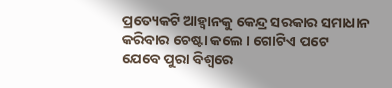ପ୍ରତ୍ୟେକଟି ଆହ୍ୱାନକୁ କେନ୍ଦ୍ର ସରକାର ସମାଧାନ କରିବାର ଚେଷ୍ଟା କଲେ । ଗୋଟିଏ ପଟେ ଯେବେ ପୁରା ବିଶ୍ୱରେ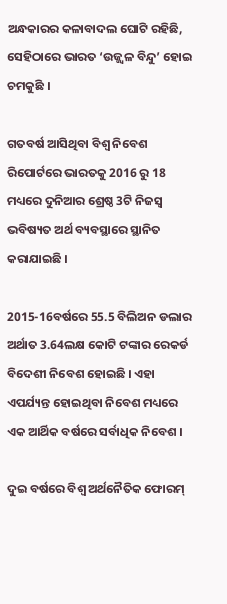ଅନ୍ଧକାରର କଳାବାଦଲ ଘୋଟି ରହିଛି, ସେହିଠାରେ ଭାରତ ‘ଉଜ୍ଜ୍ୱଳ ବିନ୍ଦୁ’ ହୋଇ ଚମକୁଛି ।

ଗତବର୍ଷ ଆସିଥିବା ବିଶ୍ୱ ନିବେଶ ରିପୋର୍ଟରେ ଭାରତକୁ 2016 ରୁ 18 ମଧ୍ୟରେ ଦୁନିଆର ଶ୍ରେଷ୍ଠ 3ଟି ନିଜସ୍ୱ ଭବିଷ୍ୟତ ଅର୍ଥ ବ୍ୟବସ୍ଥାରେ ସ୍ଥାନିତ କରାଯାଇଛି ।

2015-16ବର୍ଷରେ 55.5 ବିଲିଅନ ଡଲାର ଅର୍ଥାତ 3.64ଲକ୍ଷ କୋଟି ଟଙ୍କାର ରେକର୍ଡ ବିଦେଶୀ ନିବେଶ ହୋଇଛି । ଏହା ଏପର୍ଯ୍ୟନ୍ତ ହୋଇଥିବା ନିବେଶ ମଧ୍ୟରେ ଏକ ଆର୍ଥିକ ବର୍ଷରେ ସର୍ବାଧିକ ନିବେଶ ।

ଦୁଇ ବର୍ଷରେ ବିଶ୍ୱ ଅର୍ଥନୈତିକ ଫୋରମ୍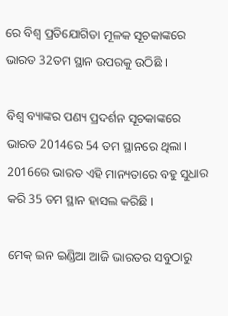ରେ ବିଶ୍ୱ ପ୍ରତିଯୋଗିତା ମୂଳକ ସୂଚକାଙ୍କରେ ଭାରତ 32ତମ ସ୍ଥାନ ଉପରକୁ ଉଠିଛି ।

ବିଶ୍ୱ ବ୍ୟାଙ୍କର ପଣ୍ୟ ପ୍ରଦର୍ଶନ ସୂଚକାଙ୍କରେ ଭାରତ 2014ରେ 54 ତମ ସ୍ଥାନରେ ଥିଲା । 2016ରେ ଭାରତ ଏହି ମାନ୍ୟତାରେ ବହୁ ସୁଧାର କରି 35 ତମ ସ୍ଥାନ ହାସଲ କରିଛି ।

ମେକ୍ ଇନ ଇଣ୍ଡିଆ ଆଜି ଭାରତର ସବୁଠାରୁ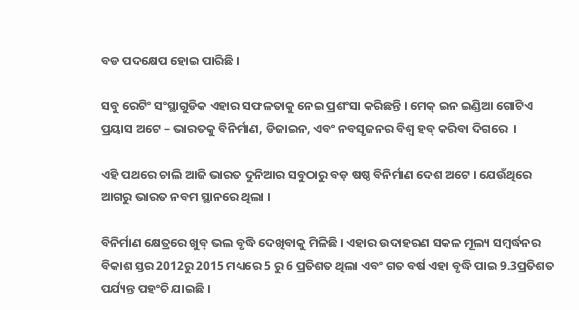ବଡ ପଦକ୍ଷେପ ହୋଇ ପାରିଛି ।

ସବୁ ରେଟିଂ ସଂସ୍ଥାଗୁଡିକ ଏହାର ସଫଳତାକୁ ନେଇ ପ୍ରଶଂସା କରିଛନ୍ତି । ମେକ୍ ଇନ ଇଣ୍ଡିଆ ଗୋଟିଏ ପ୍ରୟାସ ଅଟେ – ଭାରତକୁ ବିନିର୍ମାଣ, ଡିଜାଇନ, ଏବଂ ନବସୃଜନର ବିଶ୍ୱ ହବ୍ କରିବା ଦିଗରେ  ।

ଏହି ପଥରେ ଚାଲି ଆଜି ଭାରତ ଦୁନିଆର ସବୁଠାରୁ ବଡ଼ ଷଷ୍ଠ ବିନିର୍ମାଣ ଦେଶ ଅଟେ । ଯେଉଁଥିରେ ଆଗରୁ ଭାରତ ନବମ ସ୍ଥାନରେ ଥିଲା ।

ବିନିର୍ମାଣ କ୍ଷେତ୍ରରେ ଖୁବ୍ ଭଲ ବୃଦ୍ଧି ଦେଖିବାକୁ ମିଳିଛି । ଏହାର ଉଦାହରଣ ସକଳ ମୂଲ୍ୟ ସମ୍ବର୍ଦ୍ଧନର ବିକାଶ ସ୍ତର 2012ରୁ 2015 ମଧ୍ୟରେ 5 ରୁ 6 ପ୍ରତିଶତ ଥିଲା ଏବଂ ଗତ ବର୍ଷ ଏହା ବୃଦ୍ଧି ପାଇ 9.3ପ୍ରତିଶତ ପର୍ଯ୍ୟନ୍ତ ପହଂଚି ଯାଇଛି ।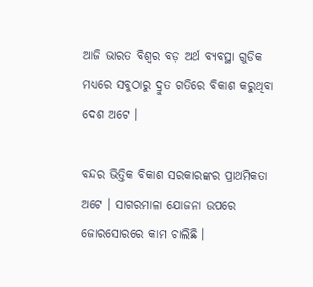ଆଜି ଭାରତ ବିଶ୍ୱର ବଡ଼ ଅର୍ଥ ବ୍ୟବସ୍ଥା ଗୁଡିକ ମଧ୍ୟରେ ସବୁଠାରୁ ଦ୍ରୁତ ଗତିରେ ବିକାଶ କରୁଥିବା ଦେଶ ଅଟେ ।

ବନ୍ଦର ଭିତ୍ତିକ ବିକାଶ ସରକାରଙ୍କର ପ୍ରାଥମିକତା ଅଟେ । ସାଗରମାଳା ଯୋଜନା ଉପରେ ଜୋରସୋରରେ କାମ ଚାଲିଛି ।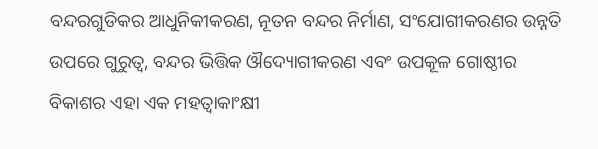ବନ୍ଦରଗୁଡିକର ଆଧୁନିକୀକରଣ, ନୂତନ ବନ୍ଦର ନିର୍ମାଣ, ସଂଯୋଗୀକରଣର ଉନ୍ନତି ଉପରେ ଗୁରୁତ୍ୱ, ବନ୍ଦର ଭିତ୍ତିକ ଔଦ୍ୟୋଗୀକରଣ ଏବଂ ଉପକୂଳ ଗୋଷ୍ଠୀର ବିକାଶର ଏହା ଏକ ମହତ୍ୱାକାଂକ୍ଷୀ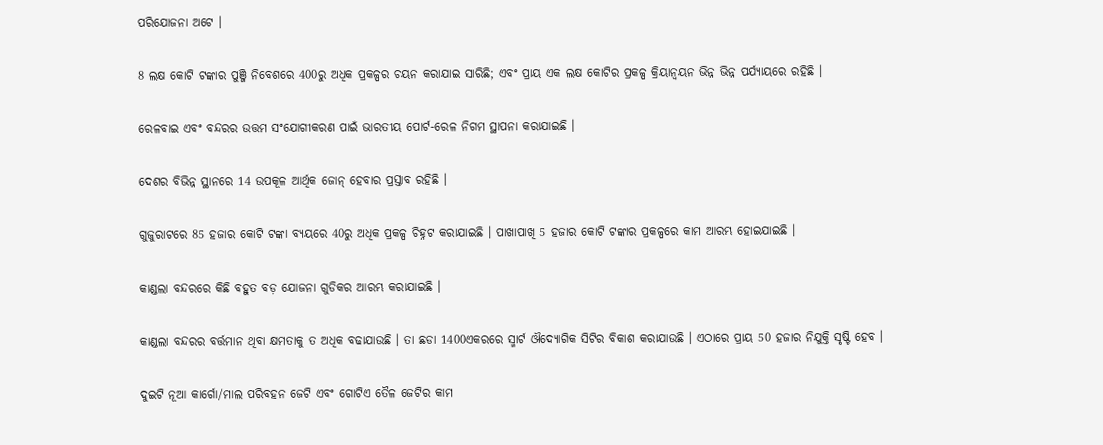ପରିଯୋଜନା ଅଟେ ।

8 ଲକ୍ଷ କୋଟି ଟଙ୍କାର ପୁଞ୍ଜି ନିବେଶରେ 400ରୁ ଅଧିକ ପ୍ରକଳ୍ପର ଚୟନ କରାଯାଇ ସାରିଛି; ଏବଂ ପ୍ରାୟ ଏକ ଲକ୍ଷ କୋଟିର ପ୍ରକଳ୍ପ କ୍ରିୟାନ୍ୱୟନ ଭିନ୍ନ ଭିନ୍ନ ପର୍ଯ୍ୟାୟରେ ରହିଛି ।

ରେଳବାଇ ଏବଂ ବନ୍ଦରର ଉତ୍ତମ ସଂଯୋଗୀକରଣ ପାଇଁ ଭାରତୀୟ ପୋର୍ଟ-ରେଳ ନିଗମ ସ୍ଥାପନା କରାଯାଇଛି ।

ଦେଶର ବିଭିନ୍ନ ସ୍ଥାନରେ 14 ଉପକୂଳ ଆର୍ଥିକ ଜୋନ୍ ହେବାର ପ୍ରସ୍ତାବ ରହିଛି ।

ଗୁଜୁରାଟରେ 85 ହଜାର କୋଟି ଟଙ୍କା ବ୍ୟୟରେ 40ରୁ ଅଧିକ ପ୍ରକଳ୍ପ ଚିହ୍ନଟ କରାଯାଇଛି । ପାଖାପାଖି 5 ହଜାର କୋଟି ଟଙ୍କାର ପ୍ରକଳ୍ପରେ କାମ ଆରମ୍ଭ ହୋଇଯାଇଛି ।

କାଣ୍ଡଲା ବନ୍ଦରରେ କିଛି ବହୁତ ବଡ଼ ଯୋଜନା ଗୁଡିକର ଆରମ୍ଭ କରାଯାଇଛି ।

କାଣ୍ଡଲା ବନ୍ଦରର ବର୍ତ୍ତମାନ ଥିବା କ୍ଷମତାକୁ ତ ଅଧିକ ବଢାଯାଉଛି । ତା ଛଡା 1400ଏକରରେ ସ୍ମାର୍ଟ ଔଦ୍ୟୋଗିକ ସିଟିର ବିକାଶ କରାଯାଉଛି । ଏଠାରେ ପ୍ରାୟ 50 ହଜାର ନିଯୁକ୍ତି ସୃଷ୍ଟି ହେବ ।

ଦୁଇଟି ନୂଆ କାର୍ଗୋ/ମାଲ ପରିବହନ ଜେଟି ଏବଂ ଗୋଟିଏ ତୈଳ ଜେଟିର କାମ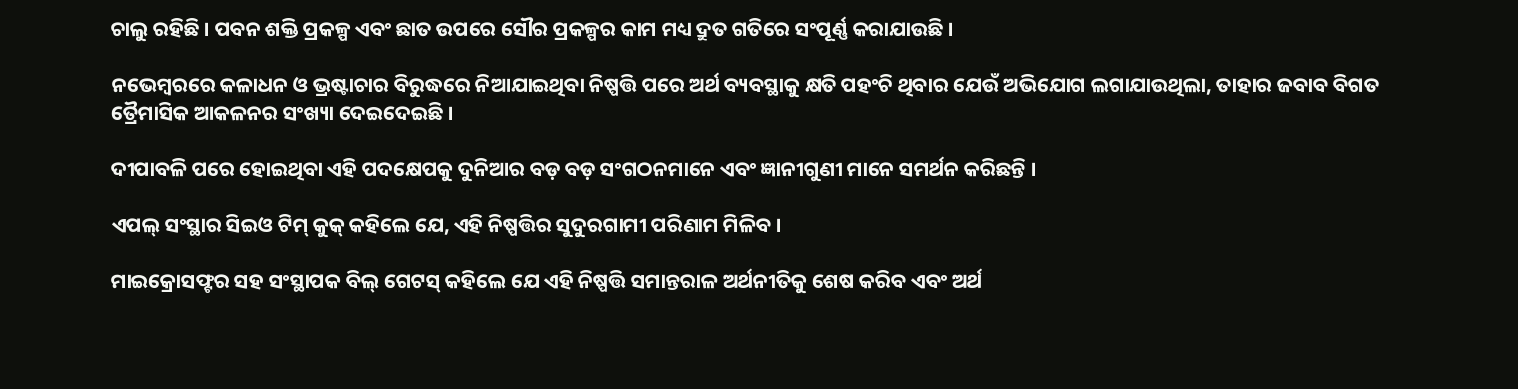ଚାଲୁ ରହିଛି । ପବନ ଶକ୍ତି ପ୍ରକଳ୍ପ ଏବଂ ଛାତ ଉପରେ ସୌର ପ୍ରକଳ୍ପର କାମ ମଧ୍ୟ ଦ୍ରୁତ ଗତିରେ ସଂପୂର୍ଣ୍ଣ କରାଯାଉଛି ।

ନଭେମ୍ବରରେ କଳାଧନ ଓ ଭ୍ରଷ୍ଟାଚାର ବିରୁଦ୍ଧରେ ନିଆଯାଇଥିବା ନିଷ୍ପତ୍ତି ପରେ ଅର୍ଥ ବ୍ୟବସ୍ଥାକୁ କ୍ଷତି ପହଂଚି ଥିବାର ଯେଉଁ ଅଭିଯୋଗ ଲଗାଯାଉଥିଲା, ତାହାର ଜବାବ ବିଗତ ତ୍ରୈମାସିକ ଆକଳନର ସଂଖ୍ୟା ଦେଇଦେଇଛି ।

ଦୀପାବଳି ପରେ ହୋଇଥିବା ଏହି ପଦକ୍ଷେପକୁ ଦୁନିଆର ବଡ଼ ବଡ଼ ସଂଗଠନମାନେ ଏବଂ ଜ୍ଞାନୀଗୁଣୀ ମାନେ ସମର୍ଥନ କରିଛନ୍ତି ।

ଏପଲ୍ ସଂସ୍ଥାର ସିଇଓ ଟିମ୍ କୁକ୍ କହିଲେ ଯେ, ଏହି ନିଷ୍ପତ୍ତିର ସୁଦୁରଗାମୀ ପରିଣାମ ମିଳିବ ।

ମାଇକ୍ରୋସଫ୍ଟର ସହ ସଂସ୍ଥାପକ ବିଲ୍ ଗେଟସ୍ କହିଲେ ଯେ ଏହି ନିଷ୍ପତ୍ତି ସମାନ୍ତରାଳ ଅର୍ଥନୀତିକୁ ଶେଷ କରିବ ଏବଂ ଅର୍ଥ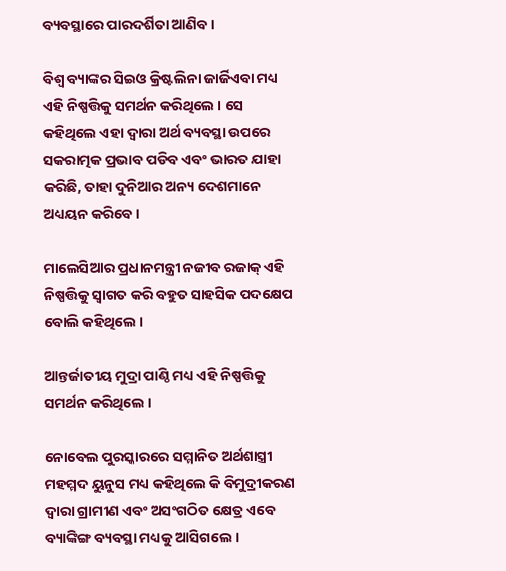ବ୍ୟବସ୍ଥାରେ ପାରଦର୍ଶିତା ଆଣିବ ।

ବିଶ୍ୱ ବ୍ୟାଙ୍କର ସିଇଓ କ୍ରିଷ୍ଟଲିନା ଜାର୍ଜିଏବା ମଧ୍ୟ ଏହି ନିଷ୍ପତ୍ତିକୁ ସମର୍ଥନ କରିଥିଲେ । ସେ କହିଥିଲେ ଏହା ଦ୍ୱାରା ଅର୍ଥ ବ୍ୟବସ୍ଥା ଉପରେ ସକରାତ୍ମକ ପ୍ରଭାବ ପଡିବ ଏବଂ ଭାରତ ଯାହା କରିଛି, ତାହା ଦୁନିଆର ଅନ୍ୟ ଦେଶମାନେ ଅଧ୍ୟୟନ କରିବେ ।

ମାଲେସିଆର ପ୍ରଧାନମନ୍ତ୍ରୀ ନଜୀବ ରଜାକ୍ ଏହି ନିଷ୍ପତ୍ତିକୁ ସ୍ଵାଗତ କରି ବହୁତ ସାହସିକ ପଦକ୍ଷେପ ବୋଲି କହିଥିଲେ ।

ଆନ୍ତର୍ଜାତୀୟ ମୁଦ୍ରା ପାଣ୍ଠି ମଧ୍ୟ ଏହି ନିଷ୍ପତ୍ତିକୁ  ସମର୍ଥନ କରିଥିଲେ ।

ନୋବେଲ ପୁରସ୍କାରରେ ସମ୍ମାନିତ ଅର୍ଥଶାସ୍ତ୍ରୀ ମହମ୍ମଦ ୟୁନୁସ ମଧ୍ୟ କହିଥିଲେ କି ବିମୁଦ୍ରୀକରଣ ଦ୍ୱାରା ଗ୍ରାମୀଣ ଏବଂ ଅସଂଗଠିତ କ୍ଷେତ୍ର ଏବେ ବ୍ୟାଙ୍କିଙ୍ଗ ବ୍ୟବସ୍ଥା ମଧ୍ୟକୁ ଆସିଗଲେ ।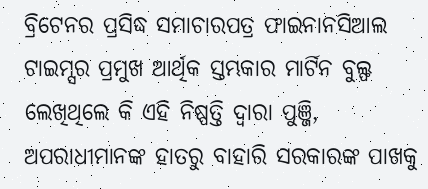ବ୍ରିଟେନର ପ୍ରସିଦ୍ଧ ସମାଚାରପତ୍ର ଫାଇନାନସିଆଲ ଟାଇମ୍ସର ପ୍ରମୁଖ ଆର୍ଥିକ ସ୍ତମ୍ଭକାର ମାର୍ଟିନ ବୁଲ୍ଫ ଲେଖିଥିଲେ କି ଏହି ନିଷ୍ପତ୍ତି ଦ୍ୱାରା ପୁଞ୍ଜି, ଅପରାଧୀମାନଙ୍କ ହାତରୁ ବାହାରି ସରକାରଙ୍କ ପାଖକୁ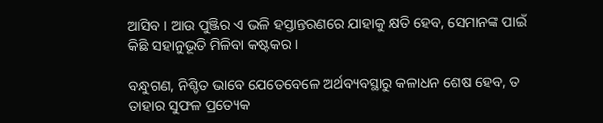ଆସିବ । ଆଉ ପୁଞ୍ଜିର ଏ ଭଳି ହସ୍ତାନ୍ତରଣରେ ଯାହାକୁ କ୍ଷତି ହେବ, ସେମାନଙ୍କ ପାଇଁ କିଛି ସହାନୁଭୂତି ମିଳିବା କଷ୍ଟକର ।

ବନ୍ଧୁଗଣ, ନିଶ୍ଚିତ ଭାବେ ଯେତେବେଳେ ଅର୍ଥବ୍ୟବସ୍ଥାରୁ କଳାଧନ ଶେଷ ହେବ, ତ ତାହାର ସୁଫଳ ପ୍ରତ୍ୟେକ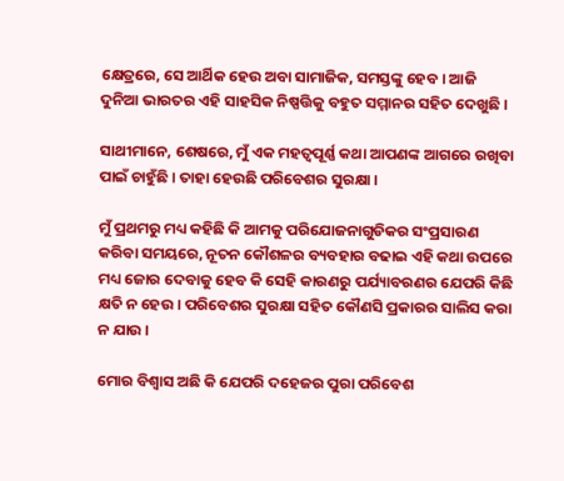କ୍ଷେତ୍ରରେ, ସେ ଆର୍ଥିକ ହେଉ ଅବା ସାମାଜିକ, ସମସ୍ତଙ୍କୁ ହେବ । ଆଜି ଦୁନିଆ ଭାରତର ଏହି ସାହସିକ ନିଷ୍ପତ୍ତିକୁ ବହୁତ ସମ୍ମାନର ସହିତ ଦେଖୁଛି ।

ସାଥୀମାନେ, ଶେଷରେ, ମୁଁ ଏକ ମହତ୍ୱପୂର୍ଣ୍ଣ କଥା ଆପଣଙ୍କ ଆଗରେ ରଖିବା ପାଇଁ ଚାହୁଁଛି । ତାହା ହେଉଛି ପରିବେଶର ସୁରକ୍ଷା ।

ମୁଁ ପ୍ରଥମରୁ ମଧ୍ୟ କହିଛି କି ଆମକୁ ପରିଯୋଜନାଗୁଡିକର ସଂପ୍ରସାରଣ କରିବା ସମୟରେ, ନୂତନ କୌଶଳର ବ୍ୟବହାର ବଢାଇ ଏହି କଥା ଉପରେ ମଧ୍ୟ ଜୋର ଦେବାକୁ ହେବ କି ସେହି କାରଣରୁ ପର୍ଯ୍ୟାବରଣର ଯେପରି କିଛି କ୍ଷତି ନ ହେଉ । ପରିବେଶର ସୁରକ୍ଷା ସହିତ କୌଣସି ପ୍ରକାରର ସାଲିସ କରା ନ ଯାଉ ।

ମୋର ବିଶ୍ୱାସ ଅଛି କି ଯେପରି ଦହେଜର ପୁରା ପରିବେଶ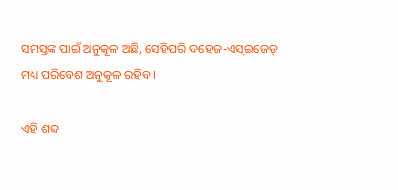ସମସ୍ତଙ୍କ ପାଇଁ ଅନୁକୂଳ ଅଛି, ସେହିପରି ଦହେଜ-ଏସ୍ଇଜେଡ୍ ମଧ୍ୟ ପରିବେଶ ଅନୁକୂଳ ରହିବ ।

ଏହି ଶବ୍ଦ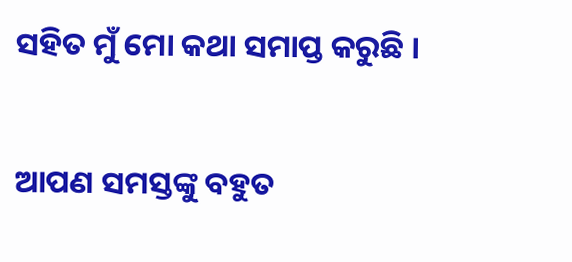ସହିତ ମୁଁ ମୋ କଥା ସମାପ୍ତ କରୁଛି ।

ଆପଣ ସମସ୍ତଙ୍କୁ ବହୁତ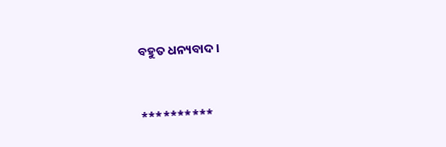ବହୁତ ଧନ୍ୟବାଦ ।



**********